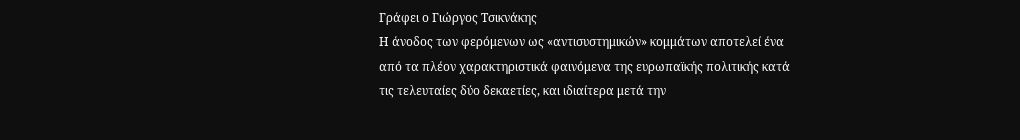Γράφει ο Γιώργος Τσικνάκης
Η άνοδος των φερόμενων ως «αντισυστημικών» κομμάτων αποτελεί ένα από τα πλέον χαρακτηριστικά φαινόμενα της ευρωπαϊκής πολιτικής κατά τις τελευταίες δύο δεκαετίες, και ιδιαίτερα μετά την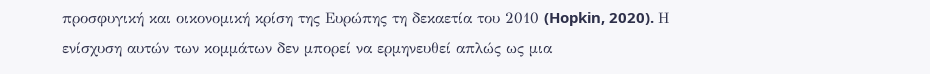προσφυγική και οικονομική κρίση της Ευρώπης τη δεκαετία του 2010 (Hopkin, 2020). Η ενίσχυση αυτών των κομμάτων δεν μπορεί να ερμηνευθεί απλώς ως μια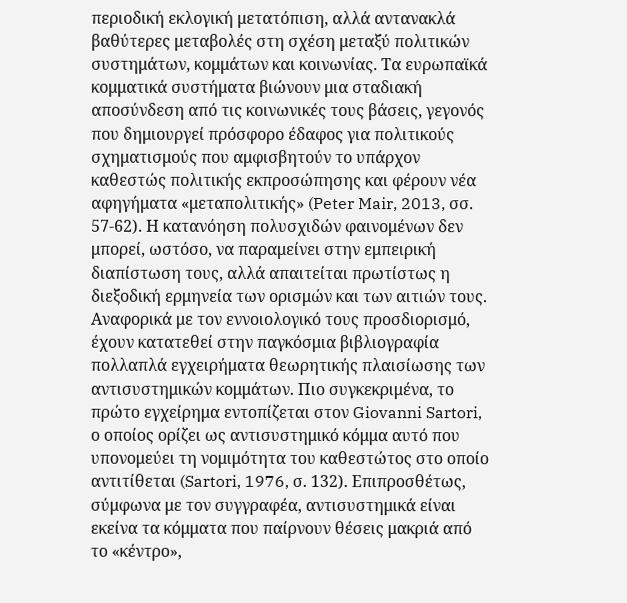περιοδική εκλογική μετατόπιση, αλλά αντανακλά βαθύτερες μεταβολές στη σχέση μεταξύ πολιτικών συστημάτων, κομμάτων και κοινωνίας. Τα ευρωπαϊκά κομματικά συστήματα βιώνουν μια σταδιακή αποσύνδεση από τις κοινωνικές τους βάσεις, γεγονός που δημιουργεί πρόσφορο έδαφος για πολιτικούς σχηματισμούς που αμφισβητούν το υπάρχον καθεστώς πολιτικής εκπροσώπησης και φέρουν νέα αφηγήματα «μεταπολιτικής» (Peter Mair, 2013, σσ. 57-62). Η κατανόηση πολυσχιδών φαινομένων δεν μπορεί, ωστόσο, να παραμείνει στην εμπειρική διαπίστωση τους, αλλά απαιτείται πρωτίστως η διεξοδική ερμηνεία των ορισμών και των αιτιών τους.
Αναφορικά με τον εννοιολογικό τους προσδιορισμό, έχουν κατατεθεί στην παγκόσμια βιβλιογραφία πολλαπλά εγχειρήματα θεωρητικής πλαισίωσης των αντισυστημικών κομμάτων. Πιο συγκεκριμένα, το πρώτο εγχείρημα εντοπίζεται στον Giovanni Sartori, ο οποίος ορίζει ως αντισυστημικό κόμμα αυτό που υπονομεύει τη νομιμότητα του καθεστώτος στο οποίο αντιτίθεται (Sartori, 1976, σ. 132). Επιπροσθέτως, σύμφωνα με τον συγγραφέα, αντισυστημικά είναι εκείνα τα κόμματα που παίρνουν θέσεις μακριά από το «κέντρο»,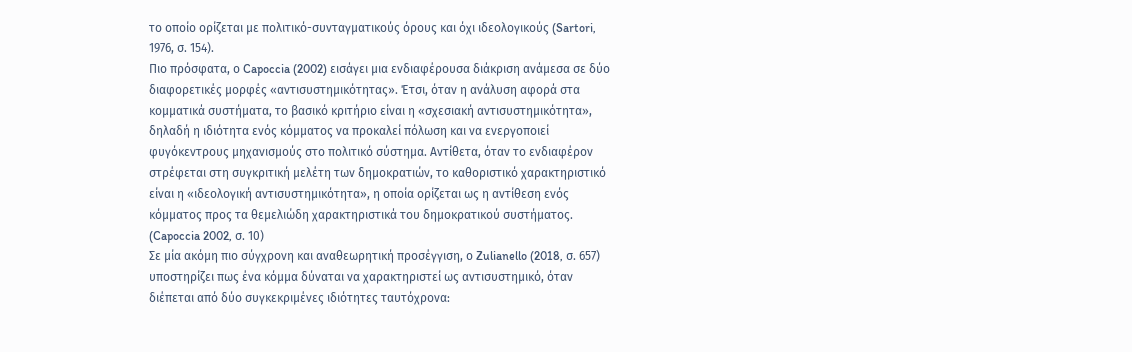το οποίο ορίζεται με πολιτικό-συνταγματικούς όρους και όχι ιδεολογικούς (Sartori, 1976, σ. 154).
Πιο πρόσφατα, ο Capoccia (2002) εισάγει μια ενδιαφέρουσα διάκριση ανάμεσα σε δύο διαφορετικές μορφές «αντισυστημικότητας». Έτσι, όταν η ανάλυση αφορά στα κομματικά συστήματα, το βασικό κριτήριο είναι η «σχεσιακή αντισυστημικότητα», δηλαδή η ιδιότητα ενός κόμματος να προκαλεί πόλωση και να ενεργοποιεί φυγόκεντρους μηχανισμούς στο πολιτικό σύστημα. Αντίθετα, όταν το ενδιαφέρον στρέφεται στη συγκριτική μελέτη των δημοκρατιών, το καθοριστικό χαρακτηριστικό είναι η «ιδεολογική αντισυστημικότητα», η οποία ορίζεται ως η αντίθεση ενός κόμματος προς τα θεμελιώδη χαρακτηριστικά του δημοκρατικού συστήματος. (Capoccia 2002, σ. 10)
Σε μία ακόμη πιο σύγχρονη και αναθεωρητική προσέγγιση, ο Zulianello (2018, σ. 657) υποστηρίζει πως ένα κόμμα δύναται να χαρακτηριστεί ως αντισυστημικό, όταν διέπεται από δύο συγκεκριμένες ιδιότητες ταυτόχρονα: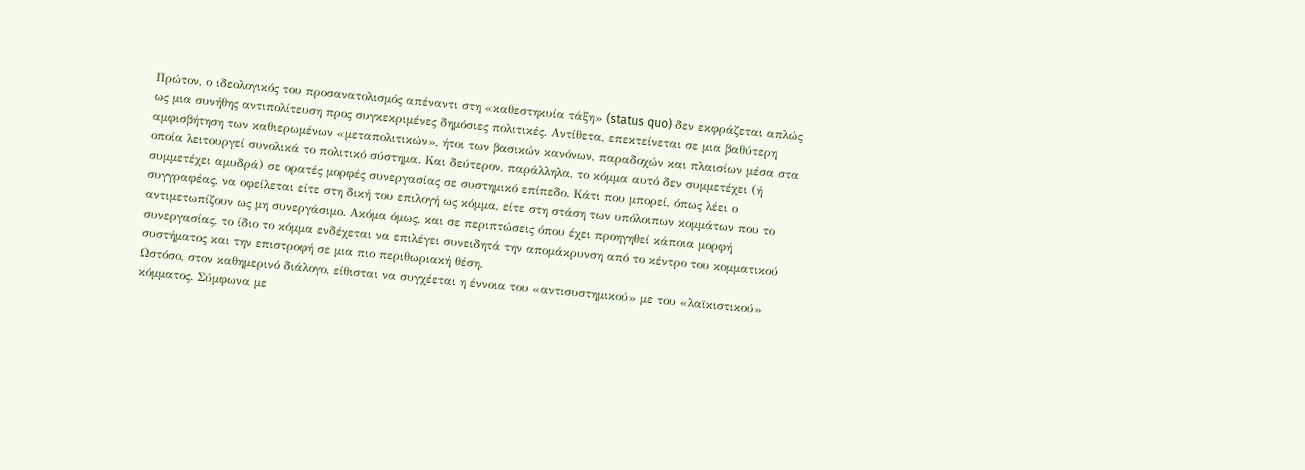Πρώτον, ο ιδεολογικός του προσανατολισμός απέναντι στη «καθεστηκυία τάξη» (status quo) δεν εκφράζεται απλώς ως μια συνήθης αντιπολίτευση προς συγκεκριμένες δημόσιες πολιτικές. Αντίθετα, επεκτείνεται σε μια βαθύτερη αμφισβήτηση των καθιερωμένων «μεταπολιτικών», ήτοι των βασικών κανόνων, παραδοχών και πλαισίων μέσα στα οποία λειτουργεί συνολικά το πολιτικό σύστημα. Και δεύτερον, παράλληλα, το κόμμα αυτό δεν συμμετέχει (ή συμμετέχει αμυδρά) σε ορατές μορφές συνεργασίας σε συστημικό επίπεδο. Κάτι που μπορεί, όπως λέει ο συγγραφέας, να οφείλεται είτε στη δική του επιλογή ως κόμμα, είτε στη στάση των υπόλοιπων κομμάτων που το αντιμετωπίζουν ως μη συνεργάσιμο. Ακόμα όμως, και σε περιπτώσεις όπου έχει προηγηθεί κάποια μορφή συνεργασίας, το ίδιο το κόμμα ενδέχεται να επιλέγει συνειδητά την απομάκρυνση από το κέντρο του κομματικού συστήματος και την επιστροφή σε μια πιο περιθωριακή θέση.
Ωστόσο, στον καθημερινό διάλογο, είθισται να συγχέεται η έννοια του «αντισυστημικού» με του «λαϊκιστικού» κόμματος. Σύμφωνα με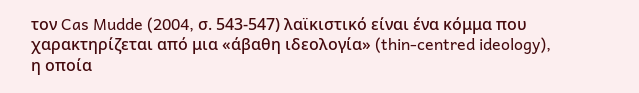τον Cas Mudde (2004, σ. 543-547) λαϊκιστικό είναι ένα κόμμα που χαρακτηρίζεται από μια «άβαθη ιδεολογία» (thin-centred ideology), η οποία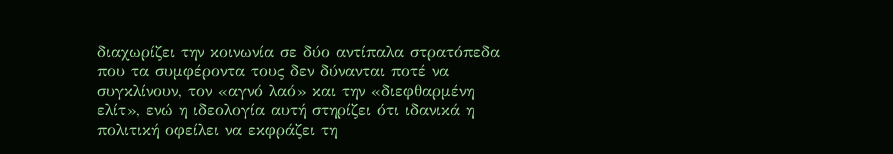διαχωρίζει την κοινωνία σε δύο αντίπαλα στρατόπεδα που τα συμφέροντα τους δεν δύνανται ποτέ να συγκλίνουν, τον «αγνό λαό» και την «διεφθαρμένη ελίτ», ενώ η ιδεολογία αυτή στηρίζει ότι ιδανικά η πολιτική οφείλει να εκφράζει τη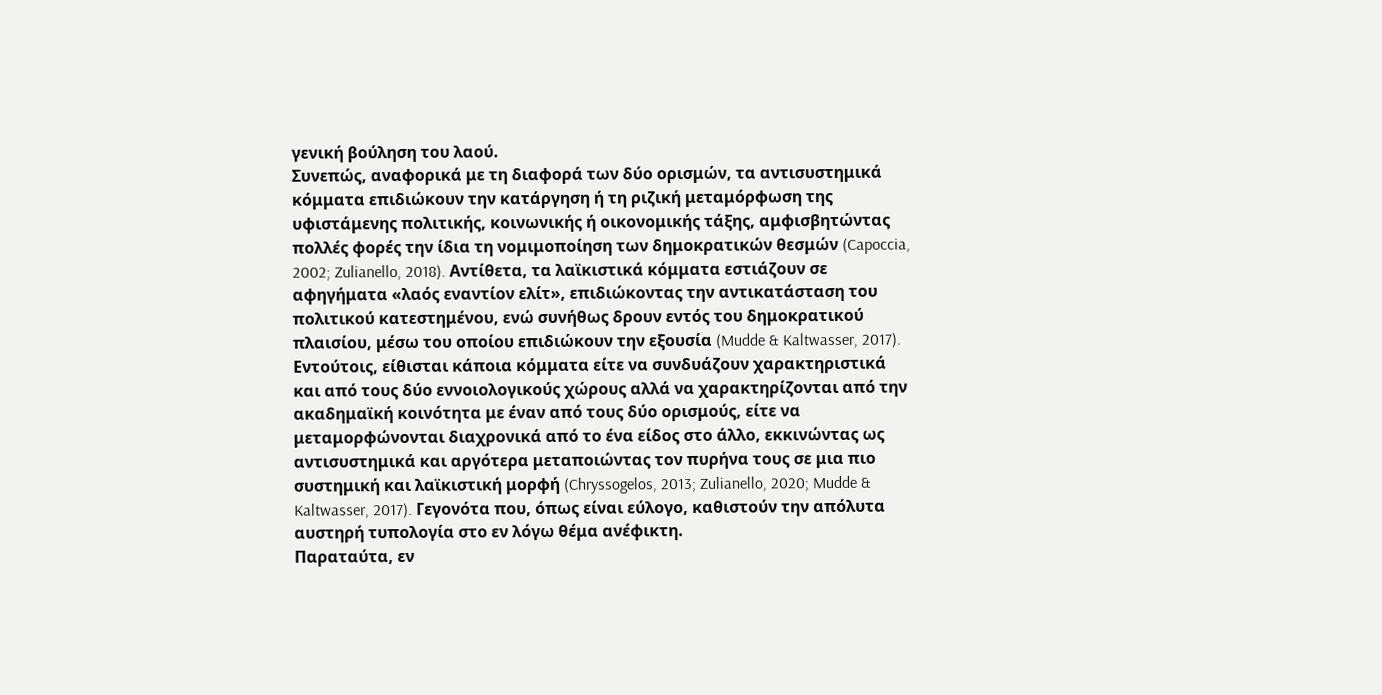γενική βούληση του λαού.
Συνεπώς, αναφορικά με τη διαφορά των δύο ορισμών, τα αντισυστημικά κόμματα επιδιώκουν την κατάργηση ή τη ριζική μεταμόρφωση της υφιστάμενης πολιτικής, κοινωνικής ή οικονομικής τάξης, αμφισβητώντας πολλές φορές την ίδια τη νομιμοποίηση των δημοκρατικών θεσμών (Capoccia, 2002; Zulianello, 2018). Αντίθετα, τα λαϊκιστικά κόμματα εστιάζουν σε αφηγήματα «λαός εναντίον ελίτ», επιδιώκοντας την αντικατάσταση του πολιτικού κατεστημένου, ενώ συνήθως δρουν εντός του δημοκρατικού πλαισίου, μέσω του οποίου επιδιώκουν την εξουσία (Mudde & Kaltwasser, 2017). Εντούτοις, είθισται κάποια κόμματα είτε να συνδυάζουν χαρακτηριστικά και από τους δύο εννοιολογικούς χώρους αλλά να χαρακτηρίζονται από την ακαδημαϊκή κοινότητα με έναν από τους δύο ορισμούς, είτε να μεταμορφώνονται διαχρονικά από το ένα είδος στο άλλο, εκκινώντας ως αντισυστημικά και αργότερα μεταποιώντας τον πυρήνα τους σε μια πιο συστημική και λαϊκιστική μορφή (Chryssogelos, 2013; Zulianello, 2020; Mudde & Kaltwasser, 2017). Γεγονότα που, όπως είναι εύλογο, καθιστούν την απόλυτα αυστηρή τυπολογία στο εν λόγω θέμα ανέφικτη.
Παραταύτα, εν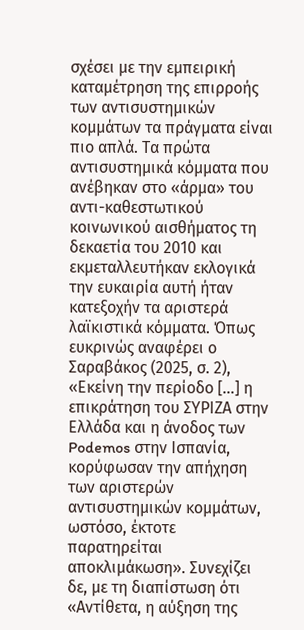σχέσει με την εμπειρική καταμέτρηση της επιρροής των αντισυστημικών κομμάτων τα πράγματα είναι πιο απλά. Τα πρώτα αντισυστημικά κόμματα που ανέβηκαν στο «άρμα» του αντι-καθεστωτικού κοινωνικού αισθήματος τη δεκαετία του 2010 και εκμεταλλευτήκαν εκλογικά την ευκαιρία αυτή ήταν κατεξοχήν τα αριστερά λαϊκιστικά κόμματα. Όπως ευκρινώς αναφέρει ο Σαραβάκος (2025, σ. 2), «Εκείνη την περίοδο […] η επικράτηση του ΣΥΡΙΖΑ στην Ελλάδα και η άνοδος των Podemos στην Ισπανία, κορύφωσαν την απήχηση των αριστερών αντισυστημικών κομμάτων, ωστόσο, έκτοτε παρατηρείται αποκλιμάκωση». Συνεχίζει δε, με τη διαπίστωση ότι «Αντίθετα, η αύξηση της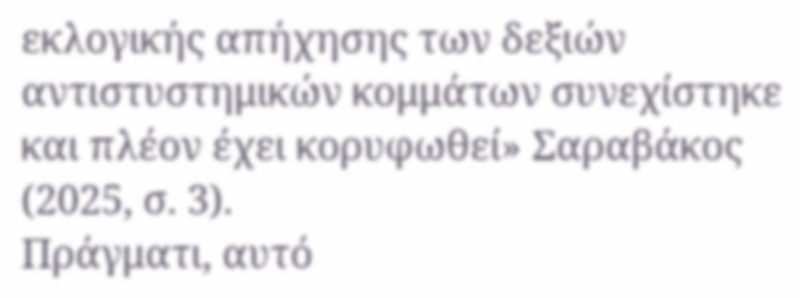εκλογικής απήχησης των δεξιών αντιστυστημικών κομμάτων συνεχίστηκε και πλέον έχει κορυφωθεί» Σαραβάκος (2025, σ. 3).
Πράγματι, αυτό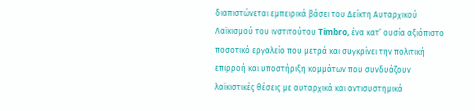διαπιστώνεται εμπειρικά βάσει του Δείκτη Αυταρχικού Λαϊκισμού του ινστιτούτου Timbro, ένα κατ’ ουσία αξιόπιστο ποσοτικό εργαλείο που μετρά και συγκρίνει την πολιτική επιρροή και υποστήριξη κομμάτων που συνδυάζουν λαϊκιστικές θέσεις με αυταρχικά και αντισυστημικά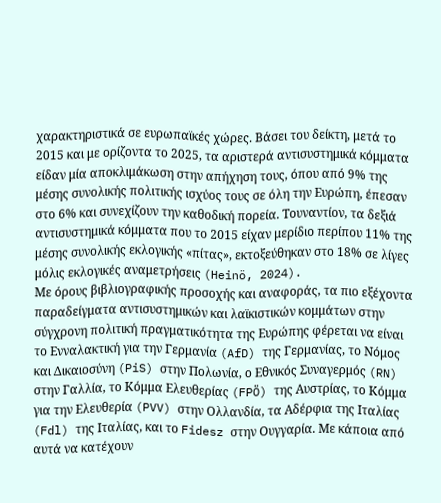χαρακτηριστικά σε ευρωπαϊκές χώρες. Βάσει του δείκτη, μετά το 2015 και με ορίζοντα το 2025, τα αριστερά αντισυστημικά κόμματα είδαν μία αποκλιμάκωση στην απήχηση τους, όπου από 9% της μέσης συνολικής πολιτικής ισχύος τους σε όλη την Ευρώπη, έπεσαν στο 6% και συνεχίζουν την καθοδική πορεία. Τουναντίον, τα δεξιά αντισυστημικά κόμματα που το 2015 είχαν μερίδιο περίπου 11% της μέσης συνολικής εκλογικής «πίτας», εκτοξεύθηκαν στο 18% σε λίγες μόλις εκλογικές αναμετρήσεις (Heinö, 2024).
Με όρους βιβλιογραφικής προσοχής και αναφοράς, τα πιο εξέχοντα παραδείγματα αντισυστημικών και λαϊκιστικών κομμάτων στην σύγχρονη πολιτική πραγματικότητα της Ευρώπης φέρεται να είναι το Ενναλακτική για την Γερμανία (AfD) της Γερμανίας, το Νόμος και Δικαιοσύνη (PiS) στην Πολωνία, ο Εθνικός Συναγερμός (RN) στην Γαλλία, το Κόμμα Ελευθερίας (FPÖ) της Αυστρίας, το Κόμμα για την Ελευθερία (PVV) στην Ολλανδία, τα Αδέρφια της Ιταλίας (Fdl) της Ιταλίας, και το Fidesz στην Ουγγαρία. Με κάποια από αυτά να κατέχουν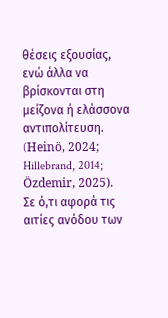θέσεις εξουσίας, ενώ άλλα να βρίσκονται στη μείζονα ή ελάσσονα αντιπολίτευση. (Heinö, 2024; Hillebrand, 2014; Özdemir, 2025).
Σε ό,τι αφορά τις αιτίες ανόδου των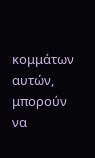κομμάτων αυτών, μπορούν να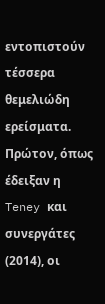εντοπιστούν τέσσερα θεμελιώδη ερείσματα. Πρώτον, όπως έδειξαν η Teney και συνεργάτες (2014), οι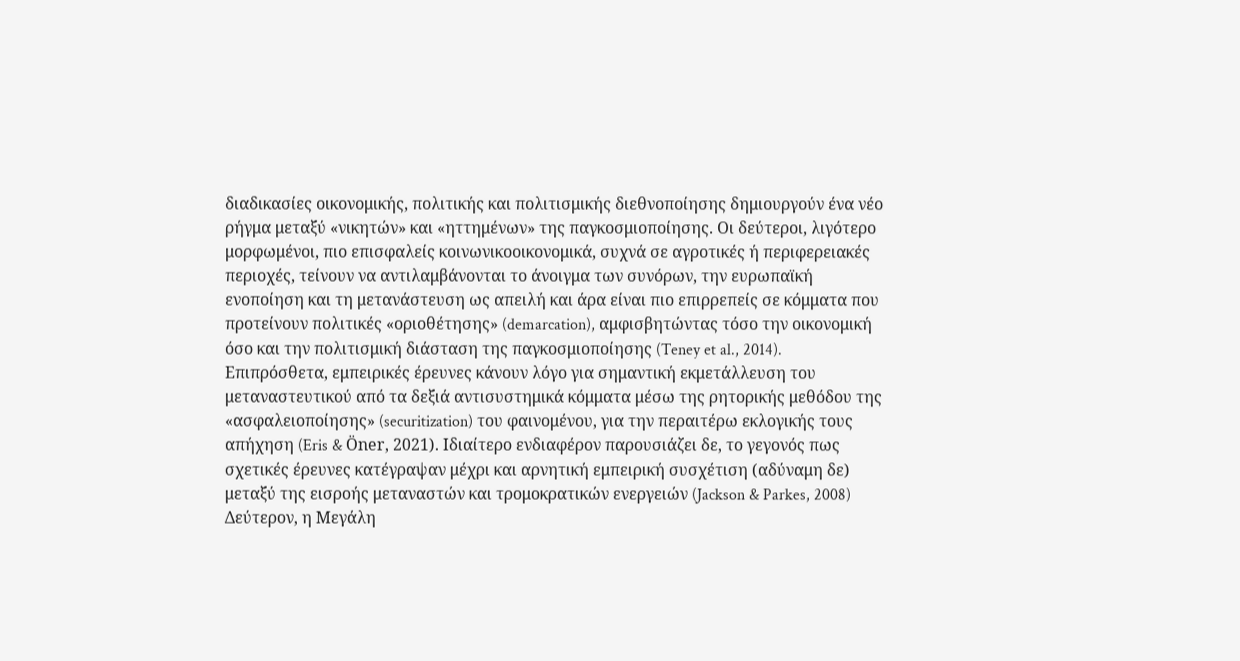διαδικασίες οικονομικής, πολιτικής και πολιτισμικής διεθνοποίησης δημιουργούν ένα νέο ρήγμα μεταξύ «νικητών» και «ηττημένων» της παγκοσμιοποίησης. Οι δεύτεροι, λιγότερο μορφωμένοι, πιο επισφαλείς κοινωνικοοικονομικά, συχνά σε αγροτικές ή περιφερειακές περιοχές, τείνουν να αντιλαμβάνονται το άνοιγμα των συνόρων, την ευρωπαϊκή ενοποίηση και τη μετανάστευση ως απειλή και άρα είναι πιο επιρρεπείς σε κόμματα που προτείνουν πολιτικές «οριοθέτησης» (demarcation), αμφισβητώντας τόσο την οικονομική όσο και την πολιτισμική διάσταση της παγκοσμιοποίησης (Teney et al., 2014). Επιπρόσθετα, εμπειρικές έρευνες κάνουν λόγο για σημαντική εκμετάλλευση του μεταναστευτικού από τα δεξιά αντισυστημικά κόμματα μέσω της ρητορικής μεθόδου της «ασφαλειοποίησης» (securitization) του φαινομένου, για την περαιτέρω εκλογικής τους απήχηση (Eris & Öner, 2021). Ιδιαίτερο ενδιαφέρον παρουσιάζει δε, το γεγονός πως σχετικές έρευνες κατέγραψαν μέχρι και αρνητική εμπειρική συσχέτιση (αδύναμη δε) μεταξύ της εισροής μεταναστών και τρομοκρατικών ενεργειών (Jackson & Parkes, 2008)
Δεύτερον, η Μεγάλη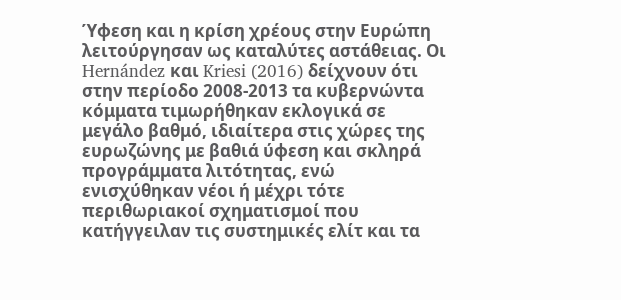Ύφεση και η κρίση χρέους στην Ευρώπη λειτούργησαν ως καταλύτες αστάθειας. Οι Hernández και Kriesi (2016) δείχνουν ότι στην περίοδο 2008-2013 τα κυβερνώντα κόμματα τιμωρήθηκαν εκλογικά σε μεγάλο βαθμό, ιδιαίτερα στις χώρες της ευρωζώνης με βαθιά ύφεση και σκληρά προγράμματα λιτότητας, ενώ ενισχύθηκαν νέοι ή μέχρι τότε περιθωριακοί σχηματισμοί που κατήγγειλαν τις συστημικές ελίτ και τα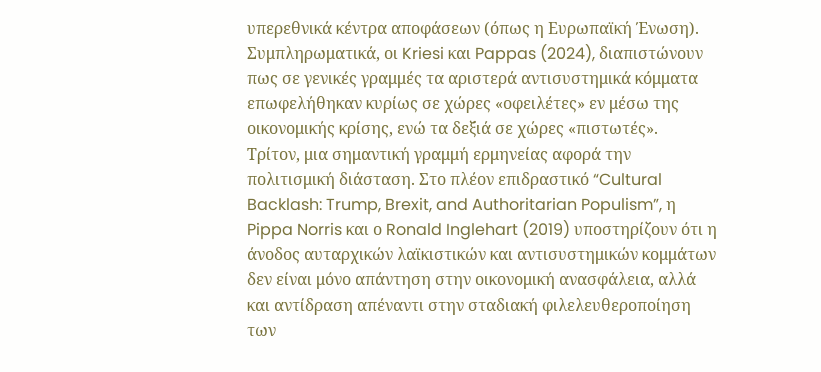υπερεθνικά κέντρα αποφάσεων (όπως η Ευρωπαϊκή Ένωση). Συμπληρωματικά, οι Kriesi και Pappas (2024), διαπιστώνουν πως σε γενικές γραμμές τα αριστερά αντισυστημικά κόμματα επωφελήθηκαν κυρίως σε χώρες «οφειλέτες» εν μέσω της οικονομικής κρίσης, ενώ τα δεξιά σε χώρες «πιστωτές».
Τρίτον, μια σημαντική γραμμή ερμηνείας αφορά την πολιτισμική διάσταση. Στο πλέον επιδραστικό “Cultural Backlash: Trump, Brexit, and Authoritarian Populism”, η Pippa Norris και ο Ronald Inglehart (2019) υποστηρίζουν ότι η άνοδος αυταρχικών λαϊκιστικών και αντισυστημικών κομμάτων δεν είναι μόνο απάντηση στην οικονομική ανασφάλεια, αλλά και αντίδραση απέναντι στην σταδιακή φιλελευθεροποίηση των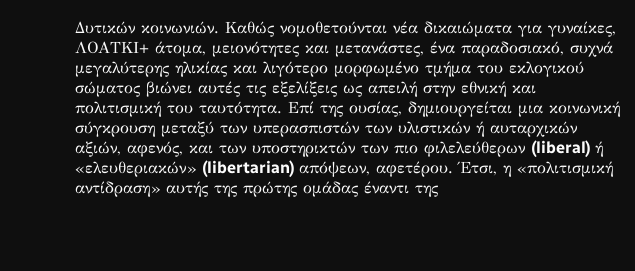Δυτικών κοινωνιών. Καθώς νομοθετούνται νέα δικαιώματα για γυναίκες, ΛΟΑΤΚΙ+ άτομα, μειονότητες και μετανάστες, ένα παραδοσιακό, συχνά μεγαλύτερης ηλικίας και λιγότερο μορφωμένο τμήμα του εκλογικού σώματος βιώνει αυτές τις εξελίξεις ως απειλή στην εθνική και πολιτισμική του ταυτότητα. Επί της ουσίας, δημιουργείται μια κοινωνική σύγκρουση μεταξύ των υπερασπιστών των υλιστικών ή αυταρχικών αξιών, αφενός, και των υποστηρικτών των πιο φιλελεύθερων (liberal) ή «ελευθεριακών» (libertarian) απόψεων, αφετέρου. Έτσι, η «πολιτισμική αντίδραση» αυτής της πρώτης ομάδας έναντι της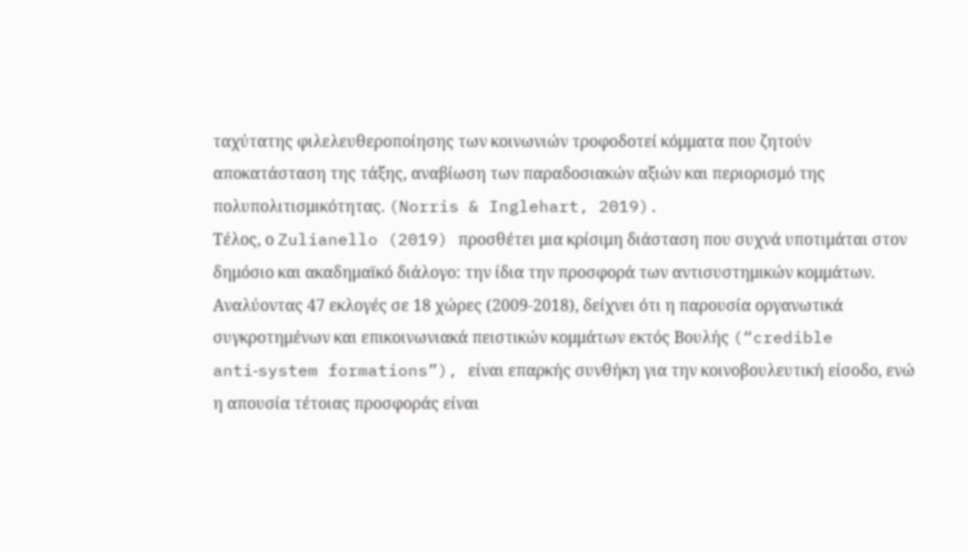ταχύτατης φιλελευθεροποίησης των κοινωνιών τροφοδοτεί κόμματα που ζητούν αποκατάσταση της τάξης, αναβίωση των παραδοσιακών αξιών και περιορισμό της πολυπολιτισμικότητας. (Norris & Inglehart, 2019).
Τέλος, ο Zulianello (2019) προσθέτει μια κρίσιμη διάσταση που συχνά υποτιμάται στον δημόσιο και ακαδημαϊκό διάλογο: την ίδια την προσφορά των αντισυστημικών κομμάτων. Αναλύοντας 47 εκλογές σε 18 χώρες (2009-2018), δείχνει ότι η παρουσία οργανωτικά συγκροτημένων και επικοινωνιακά πειστικών κομμάτων εκτός Βουλής (“credible anti‑system formations”), είναι επαρκής συνθήκη για την κοινοβουλευτική είσοδο, ενώ η απουσία τέτοιας προσφοράς είναι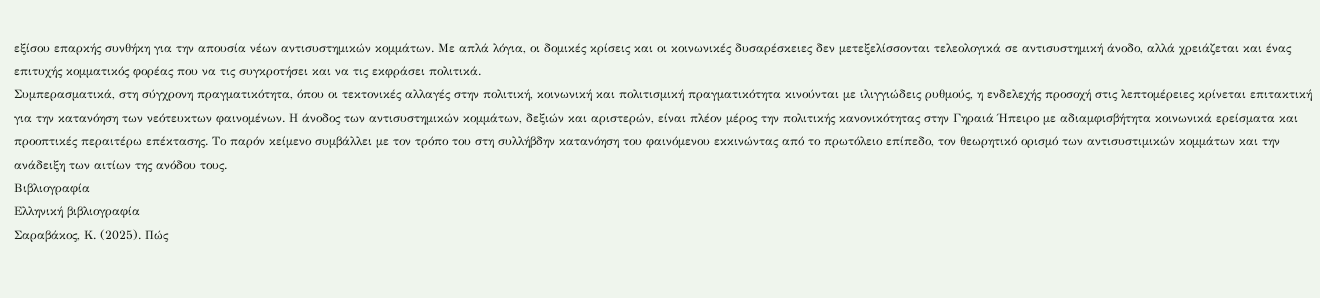εξίσου επαρκής συνθήκη για την απουσία νέων αντισυστημικών κομμάτων. Με απλά λόγια, οι δομικές κρίσεις και οι κοινωνικές δυσαρέσκειες δεν μετεξελίσσονται τελεολογικά σε αντισυστημική άνοδο, αλλά χρειάζεται και ένας επιτυχής κομματικός φορέας που να τις συγκροτήσει και να τις εκφράσει πολιτικά.
Συμπερασματικά, στη σύγχρονη πραγματικότητα, όπου οι τεκτονικές αλλαγές στην πολιτική, κοινωνική και πολιτισμική πραγματικότητα κινούνται με ιλιγγιώδεις ρυθμούς, η ενδελεχής προσοχή στις λεπτομέρειες κρίνεται επιτακτική για την κατανόηση των νεότευκτων φαινομένων. Η άνοδος των αντισυστημικών κομμάτων, δεξιών και αριστερών, είναι πλέον μέρος την πολιτικής κανονικότητας στην Γηραιά Ήπειρο με αδιαμφισβήτητα κοινωνικά ερείσματα και προοπτικές περαιτέρω επέκτασης. Το παρόν κείμενο συμβάλλει με τον τρόπο του στη συλλήβδην κατανόηση του φαινόμενου εκκινώντας από το πρωτόλειο επίπεδο, τον θεωρητικό ορισμό των αντισυστιμικών κομμάτων και την ανάδειξη των αιτίων της ανόδου τους.
Βιβλιογραφία
Ελληνική βιβλιογραφία
Σαραβάκος, Κ. (2025). Πώς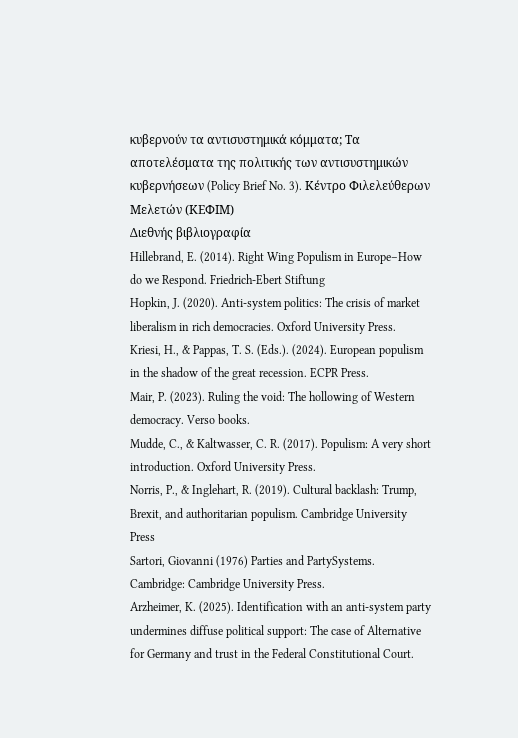κυβερνούν τα αντισυστημικά κόμματα; Τα αποτελέσματα της πολιτικής των αντισυστημικών κυβερνήσεων (Policy Brief No. 3). Κέντρο Φιλελεύθερων Μελετών (ΚΕΦΙΜ)
Διεθνής βιβλιογραφία
Hillebrand, E. (2014). Right Wing Populism in Europe–How do we Respond. Friedrich-Ebert Stiftung
Hopkin, J. (2020). Anti-system politics: The crisis of market liberalism in rich democracies. Oxford University Press.
Kriesi, H., & Pappas, T. S. (Eds.). (2024). European populism in the shadow of the great recession. ECPR Press.
Mair, P. (2023). Ruling the void: The hollowing of Western democracy. Verso books.
Mudde, C., & Kaltwasser, C. R. (2017). Populism: A very short introduction. Oxford University Press.
Norris, P., & Inglehart, R. (2019). Cultural backlash: Trump, Brexit, and authoritarian populism. Cambridge University Press
Sartori, Giovanni (1976) Parties and PartySystems. Cambridge: Cambridge University Press.
Arzheimer, K. (2025). Identification with an anti-system party undermines diffuse political support: The case of Alternative for Germany and trust in the Federal Constitutional Court.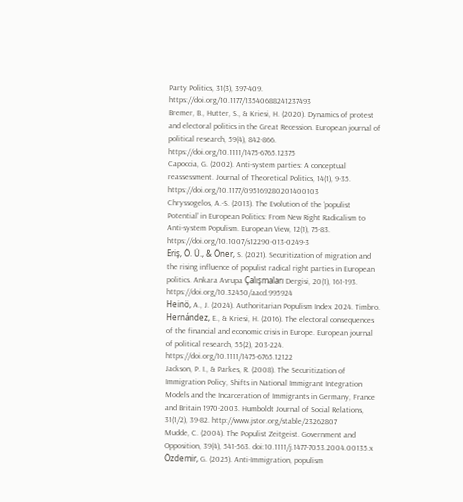Party Politics, 31(3), 397-409. https://doi.org/10.1177/13540688241237493
Bremer, B., Hutter, S., & Kriesi, H. (2020). Dynamics of protest and electoral politics in the Great Recession. European journal of political research, 59(4), 842-866. https://doi.org/10.1111/1475-6765.12375
Capoccia, G. (2002). Anti-system parties: A conceptual reassessment. Journal of Theoretical Politics, 14(1), 9-35. https://doi.org/10.1177/095169280201400103
Chryssogelos, A.-S. (2013). The Evolution of the ‘populist Potential’ in European Politics: From New Right Radicalism to Anti-system Populism. European View, 12(1), 75-83. https://doi.org/10.1007/s12290-013-0249-3
Eriş, Ö. Ü., & Öner, S. (2021). Securitization of migration and the rising influence of populist radical right parties in European politics. Ankara Avrupa Çalışmaları Dergisi, 20(1), 161-193. https://doi.org/10.32450/aacd.995924
Heinö, A., J. (2024). Authoritarian Populism Index 2024. Timbro.
Hernández, E., & Kriesi, H. (2016). The electoral consequences of the financial and economic crisis in Europe. European journal of political research, 55(2), 203-224. https://doi.org/10.1111/1475-6765.12122
Jackson, P. I., & Parkes, R. (2008). The Securitization of Immigration Policy, Shifts in National Immigrant Integration Models and the Incarceration of Immigrants in Germany, France and Britain 1970-2003. Humboldt Journal of Social Relations, 31(1/2), 39-82. http://www.jstor.org/stable/23262807
Mudde, C. (2004). The Populist Zeitgeist. Government and Opposition, 39(4), 541-563. doi:10.1111/j.1477-7053.2004.00135.x
Özdemir, G. (2025). Anti-Immigration, populism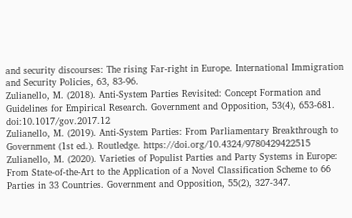and security discourses: The rising Far-right in Europe. International Immigration and Security Policies, 63, 83-96.
Zulianello, M. (2018). Anti-System Parties Revisited: Concept Formation and Guidelines for Empirical Research. Government and Opposition, 53(4), 653-681. doi:10.1017/gov.2017.12
Zulianello, M. (2019). Anti-System Parties: From Parliamentary Breakthrough to Government (1st ed.). Routledge. https://doi.org/10.4324/9780429422515
Zulianello, M. (2020). Varieties of Populist Parties and Party Systems in Europe: From State-of-the-Art to the Application of a Novel Classification Scheme to 66 Parties in 33 Countries. Government and Opposition, 55(2), 327-347.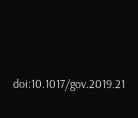doi:10.1017/gov.2019.21